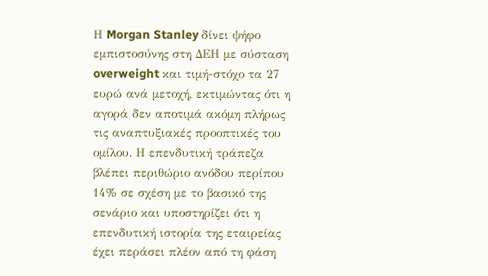Η Morgan Stanley δίνει ψήφο εμπιστοσύνης στη ΔΕΗ με σύσταση overweight και τιμή-στόχο τα 27 ευρώ ανά μετοχή, εκτιμώντας ότι η αγορά δεν αποτιμά ακόμη πλήρως τις αναπτυξιακές προοπτικές του ομίλου. Η επενδυτική τράπεζα βλέπει περιθώριο ανόδου περίπου 14% σε σχέση με το βασικό της σενάριο και υποστηρίζει ότι η επενδυτική ιστορία της εταιρείας έχει περάσει πλέον από τη φάση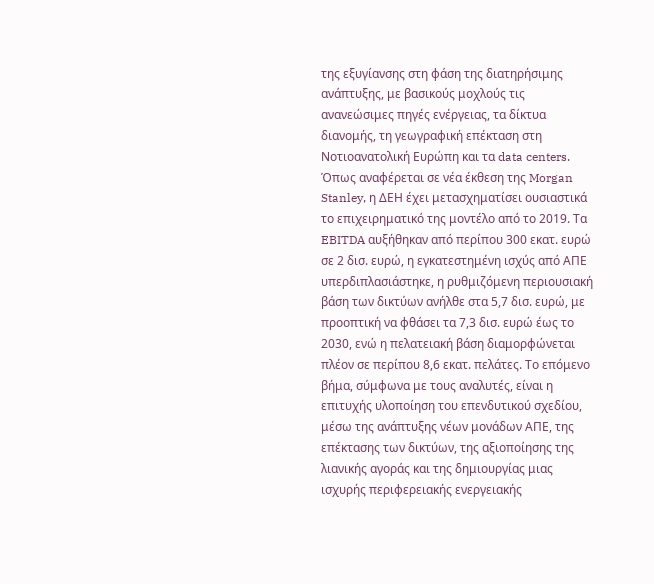της εξυγίανσης στη φάση της διατηρήσιμης ανάπτυξης, με βασικούς μοχλούς τις ανανεώσιμες πηγές ενέργειας, τα δίκτυα διανομής, τη γεωγραφική επέκταση στη Νοτιοανατολική Ευρώπη και τα data centers.
Όπως αναφέρεται σε νέα έκθεση της Morgan Stanley, η ΔΕΗ έχει μετασχηματίσει ουσιαστικά το επιχειρηματικό της μοντέλο από το 2019. Τα EBITDA αυξήθηκαν από περίπου 300 εκατ. ευρώ σε 2 δισ. ευρώ, η εγκατεστημένη ισχύς από ΑΠΕ υπερδιπλασιάστηκε, η ρυθμιζόμενη περιουσιακή βάση των δικτύων ανήλθε στα 5,7 δισ. ευρώ, με προοπτική να φθάσει τα 7,3 δισ. ευρώ έως το 2030, ενώ η πελατειακή βάση διαμορφώνεται πλέον σε περίπου 8,6 εκατ. πελάτες. Το επόμενο βήμα, σύμφωνα με τους αναλυτές, είναι η επιτυχής υλοποίηση του επενδυτικού σχεδίου, μέσω της ανάπτυξης νέων μονάδων ΑΠΕ, της επέκτασης των δικτύων, της αξιοποίησης της λιανικής αγοράς και της δημιουργίας μιας ισχυρής περιφερειακής ενεργειακής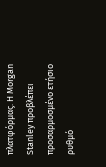πλατφόρμας. Η Morgan Stanley προβλέπει προσαρμοσμένο ετήσιο ρυθμό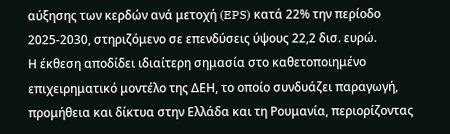αύξησης των κερδών ανά μετοχή (EPS) κατά 22% την περίοδο 2025-2030, στηριζόμενο σε επενδύσεις ύψους 22,2 δισ. ευρώ.
Η έκθεση αποδίδει ιδιαίτερη σημασία στο καθετοποιημένο επιχειρηματικό μοντέλο της ΔΕΗ, το οποίο συνδυάζει παραγωγή, προμήθεια και δίκτυα στην Ελλάδα και τη Ρουμανία, περιορίζοντας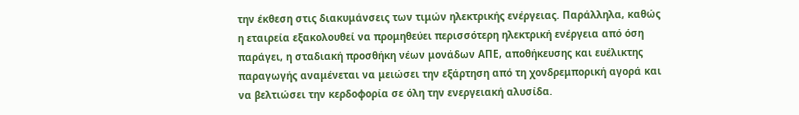την έκθεση στις διακυμάνσεις των τιμών ηλεκτρικής ενέργειας. Παράλληλα, καθώς η εταιρεία εξακολουθεί να προμηθεύει περισσότερη ηλεκτρική ενέργεια από όση παράγει, η σταδιακή προσθήκη νέων μονάδων ΑΠΕ, αποθήκευσης και ευέλικτης παραγωγής αναμένεται να μειώσει την εξάρτηση από τη χονδρεμπορική αγορά και να βελτιώσει την κερδοφορία σε όλη την ενεργειακή αλυσίδα.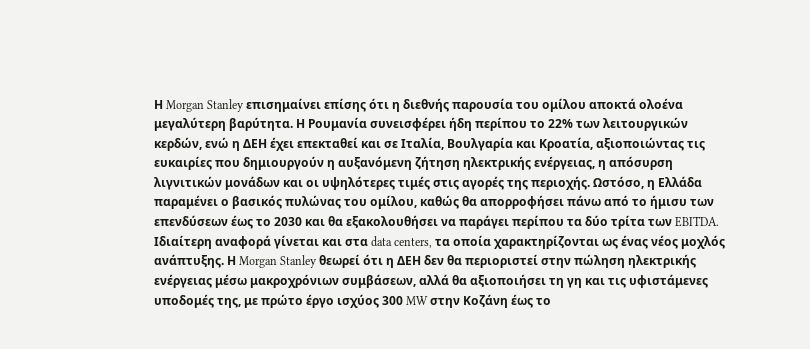Η Morgan Stanley επισημαίνει επίσης ότι η διεθνής παρουσία του ομίλου αποκτά ολοένα μεγαλύτερη βαρύτητα. Η Ρουμανία συνεισφέρει ήδη περίπου το 22% των λειτουργικών κερδών, ενώ η ΔΕΗ έχει επεκταθεί και σε Ιταλία, Βουλγαρία και Κροατία, αξιοποιώντας τις ευκαιρίες που δημιουργούν η αυξανόμενη ζήτηση ηλεκτρικής ενέργειας, η απόσυρση λιγνιτικών μονάδων και οι υψηλότερες τιμές στις αγορές της περιοχής. Ωστόσο, η Ελλάδα παραμένει ο βασικός πυλώνας του ομίλου, καθώς θα απορροφήσει πάνω από το ήμισυ των επενδύσεων έως το 2030 και θα εξακολουθήσει να παράγει περίπου τα δύο τρίτα των EBITDA.
Ιδιαίτερη αναφορά γίνεται και στα data centers, τα οποία χαρακτηρίζονται ως ένας νέος μοχλός ανάπτυξης. Η Morgan Stanley θεωρεί ότι η ΔΕΗ δεν θα περιοριστεί στην πώληση ηλεκτρικής ενέργειας μέσω μακροχρόνιων συμβάσεων, αλλά θα αξιοποιήσει τη γη και τις υφιστάμενες υποδομές της, με πρώτο έργο ισχύος 300 MW στην Κοζάνη έως το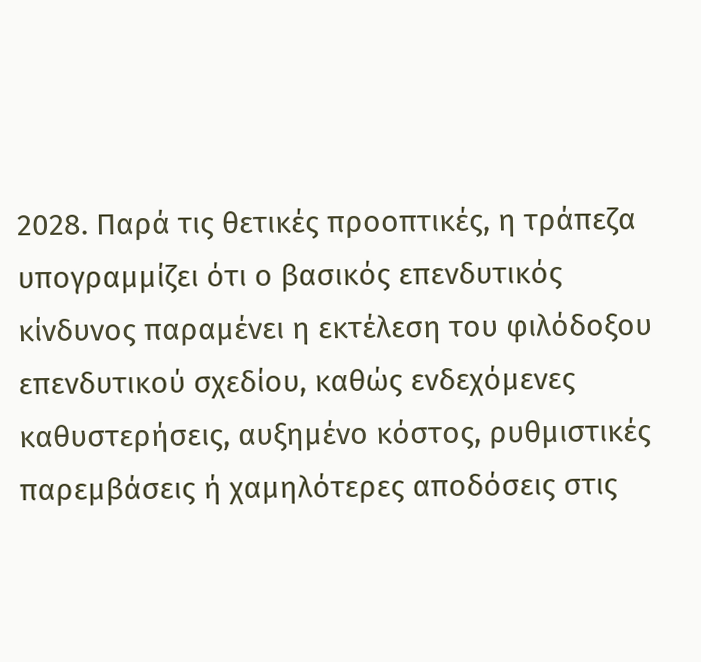2028. Παρά τις θετικές προοπτικές, η τράπεζα υπογραμμίζει ότι ο βασικός επενδυτικός κίνδυνος παραμένει η εκτέλεση του φιλόδοξου επενδυτικού σχεδίου, καθώς ενδεχόμενες καθυστερήσεις, αυξημένο κόστος, ρυθμιστικές παρεμβάσεις ή χαμηλότερες αποδόσεις στις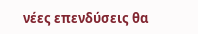νέες επενδύσεις θα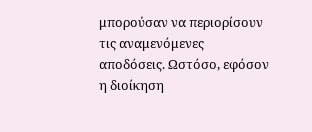μπορούσαν να περιορίσουν τις αναμενόμενες αποδόσεις. Ωστόσο, εφόσον η διοίκηση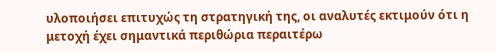υλοποιήσει επιτυχώς τη στρατηγική της, οι αναλυτές εκτιμούν ότι η μετοχή έχει σημαντικά περιθώρια περαιτέρω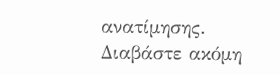ανατίμησης.
Διαβάστε ακόμη